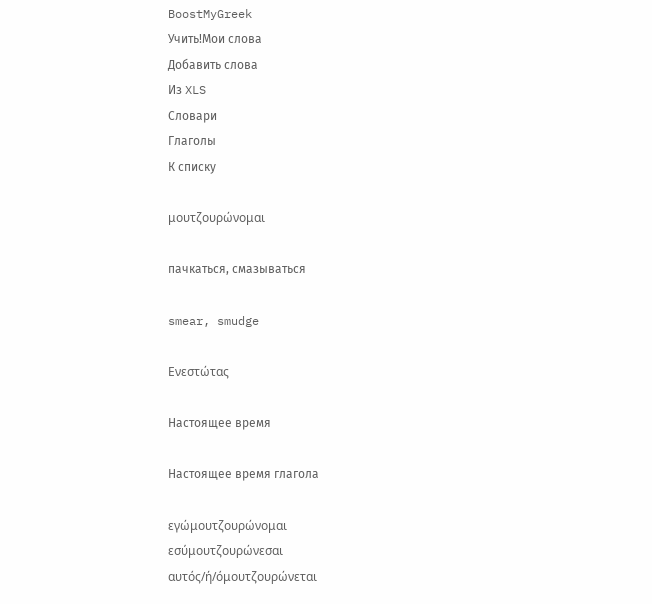BoostMyGreek
Учить!Мои слова
Добавить слова
Из XLS
Словари
Глаголы
К списку

μουτζουρώνομαι

пачкаться, смазываться

smear, smudge

Ενεστώτας

Настоящее время

Настоящее время глагола

εγώμουτζουρώνομαι
εσύμουτζουρώνεσαι
αυτός/ή/όμουτζουρώνεται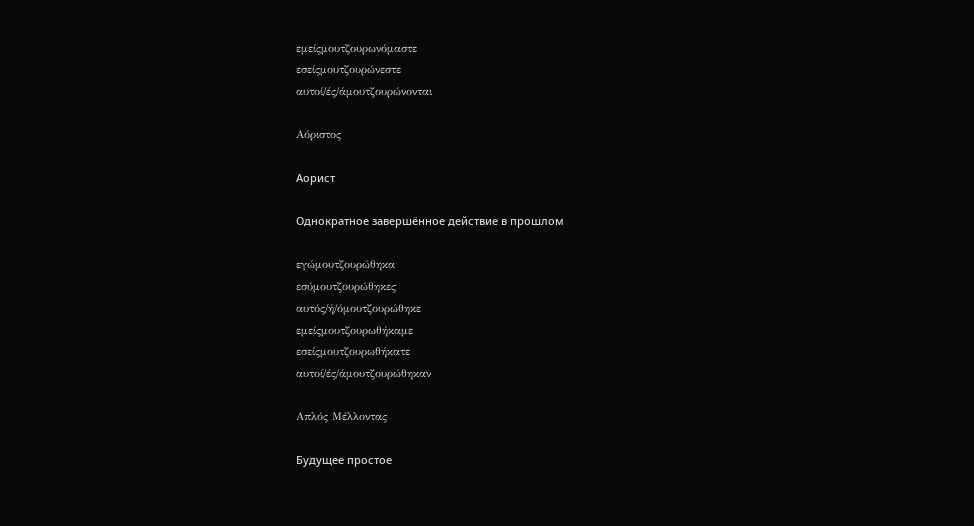εμείςμουτζουρωνόμαστε
εσείςμουτζουρώνεστε
αυτοί/ές/άμουτζουρώνονται

Αόριστος

Аорист

Однократное завершённое действие в прошлом

εγώμουτζουρώθηκα
εσύμουτζουρώθηκες
αυτός/ή/όμουτζουρώθηκε
εμείςμουτζουρωθήκαμε
εσείςμουτζουρωθήκατε
αυτοί/ές/άμουτζουρώθηκαν

Απλός Μέλλοντας

Будущее простое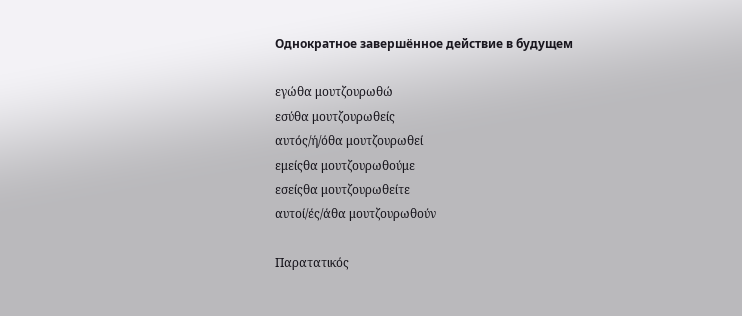Однократное завершённое действие в будущем

εγώθα μουτζουρωθώ
εσύθα μουτζουρωθείς
αυτός/ή/όθα μουτζουρωθεί
εμείςθα μουτζουρωθούμε
εσείςθα μουτζουρωθείτε
αυτοί/ές/άθα μουτζουρωθούν

Παρατατικός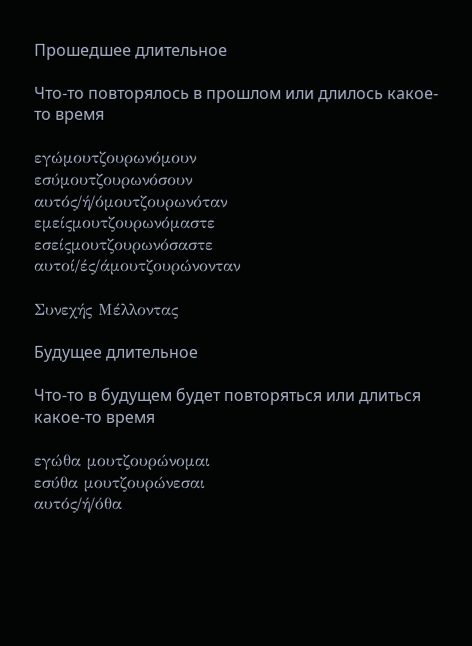Прошедшее длительное

Что-то повторялось в прошлом или длилось какое-то время

εγώμουτζουρωνόμουν
εσύμουτζουρωνόσουν
αυτός/ή/όμουτζουρωνόταν
εμείςμουτζουρωνόμαστε
εσείςμουτζουρωνόσαστε
αυτοί/ές/άμουτζουρώνονταν

Συνεχής Μέλλοντας

Будущее длительное

Что-то в будущем будет повторяться или длиться какое-то время

εγώθα μουτζουρώνομαι
εσύθα μουτζουρώνεσαι
αυτός/ή/όθα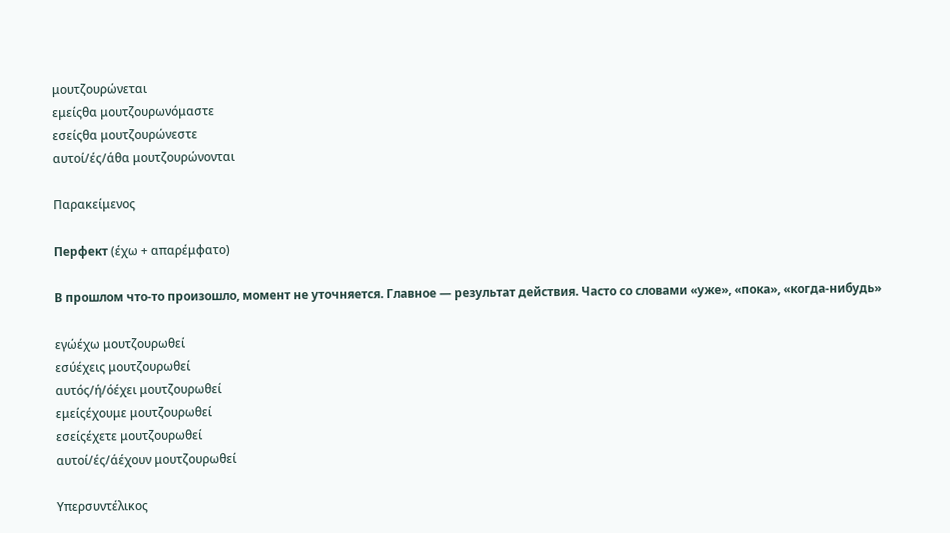μουτζουρώνεται
εμείςθα μουτζουρωνόμαστε
εσείςθα μουτζουρώνεστε
αυτοί/ές/άθα μουτζουρώνονται

Παρακείμενος

Перфект (έχω + απαρέμφατο)

В прошлом что-то произошло, момент не уточняется. Главное — результат действия. Часто со словами «уже», «пока», «когда-нибудь»

εγώέχω μουτζουρωθεί
εσύέχεις μουτζουρωθεί
αυτός/ή/όέχει μουτζουρωθεί
εμείςέχουμε μουτζουρωθεί
εσείςέχετε μουτζουρωθεί
αυτοί/ές/άέχουν μουτζουρωθεί

Υπερσυντέλικος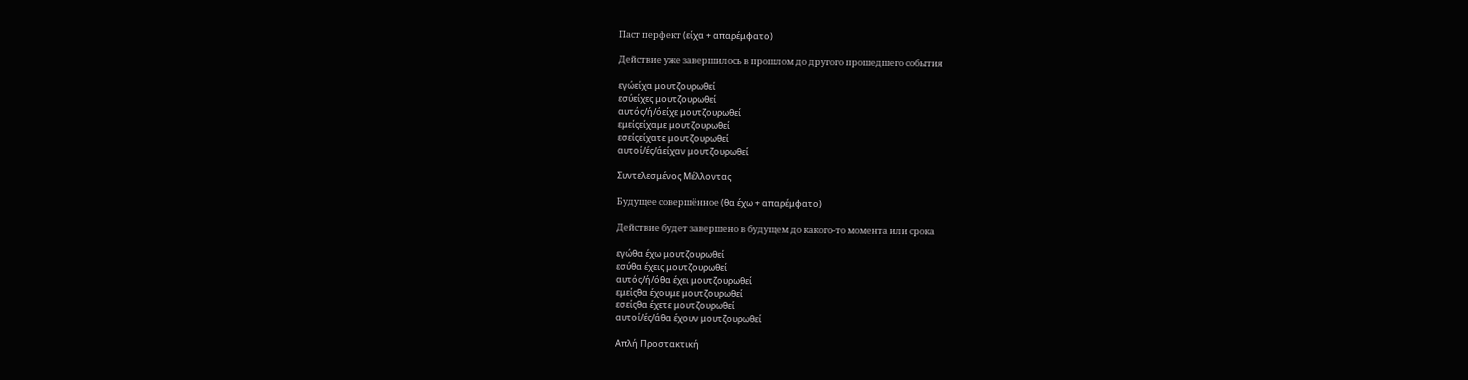Паст перфект (είχα + απαρέμφατο)

Действие уже завершилось в прошлом до другого прошедшего события

εγώείχα μουτζουρωθεί
εσύείχες μουτζουρωθεί
αυτός/ή/όείχε μουτζουρωθεί
εμείςείχαμε μουτζουρωθεί
εσείςείχατε μουτζουρωθεί
αυτοί/ές/άείχαν μουτζουρωθεί

Συντελεσμένος Μέλλοντας

Будущее совершённое (θα έχω + απαρέμφατο)

Действие будет завершено в будущем до какого-то момента или срока

εγώθα έχω μουτζουρωθεί
εσύθα έχεις μουτζουρωθεί
αυτός/ή/όθα έχει μουτζουρωθεί
εμείςθα έχουμε μουτζουρωθεί
εσείςθα έχετε μουτζουρωθεί
αυτοί/ές/άθα έχουν μουτζουρωθεί

Απλή Προστακτική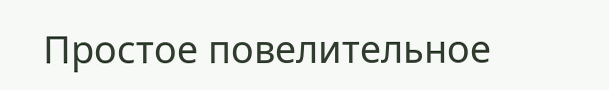Простое повелительное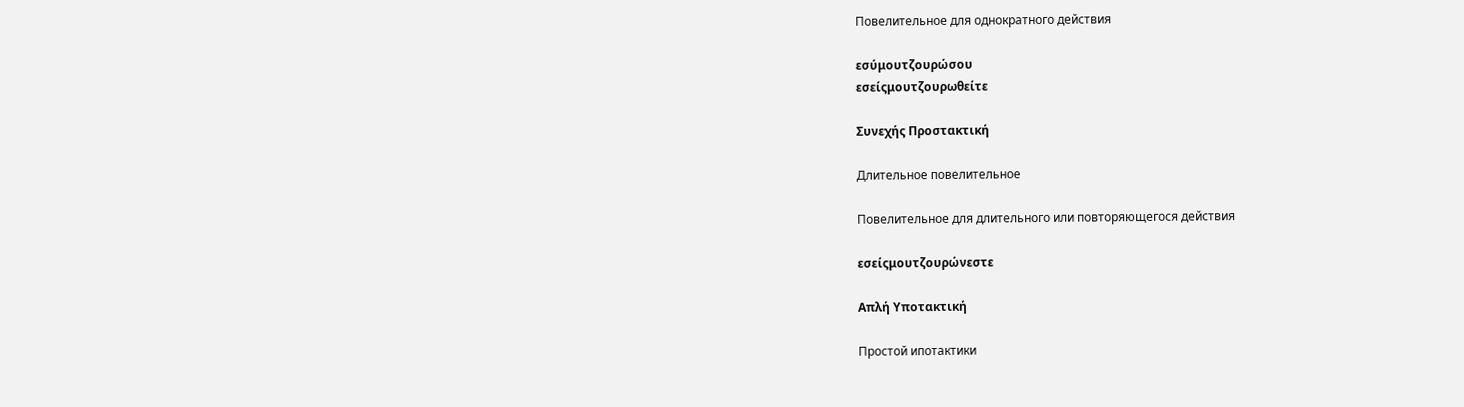Повелительное для однократного действия

εσύμουτζουρώσου
εσείςμουτζουρωθείτε

Συνεχής Προστακτική

Длительное повелительное

Повелительное для длительного или повторяющегося действия

εσείςμουτζουρώνεστε

Απλή Υποτακτική

Простой ипотактики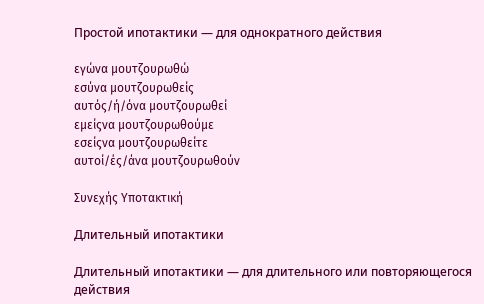Простой ипотактики — для однократного действия

εγώνα μουτζουρωθώ
εσύνα μουτζουρωθείς
αυτός/ή/όνα μουτζουρωθεί
εμείςνα μουτζουρωθούμε
εσείςνα μουτζουρωθείτε
αυτοί/ές/άνα μουτζουρωθούν

Συνεχής Υποτακτική

Длительный ипотактики

Длительный ипотактики — для длительного или повторяющегося действия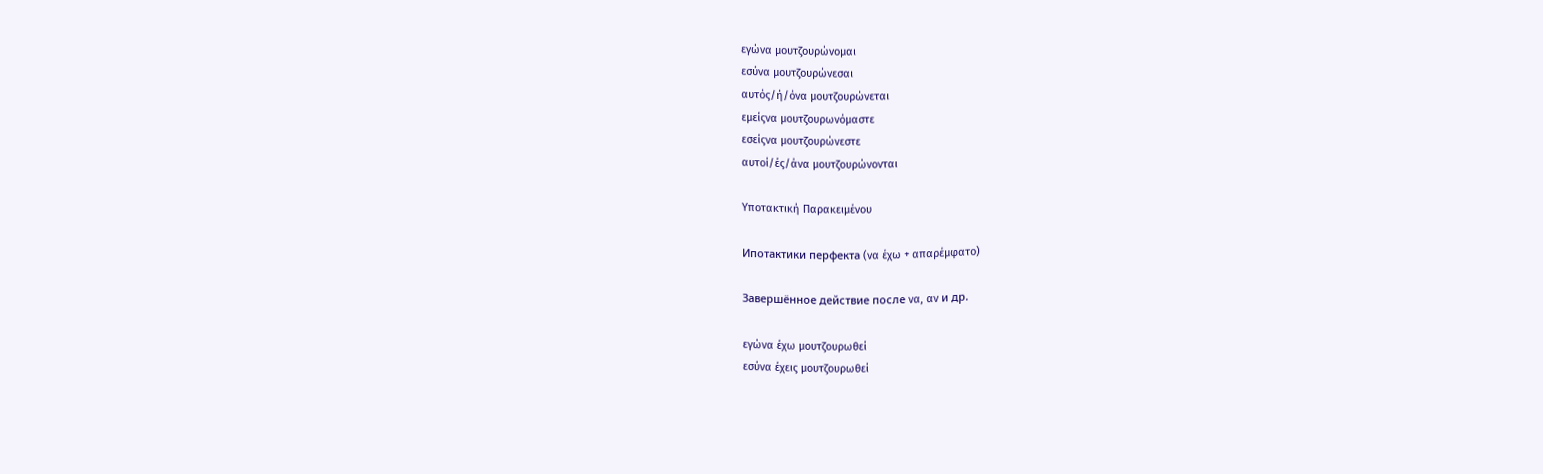εγώνα μουτζουρώνομαι
εσύνα μουτζουρώνεσαι
αυτός/ή/όνα μουτζουρώνεται
εμείςνα μουτζουρωνόμαστε
εσείςνα μουτζουρώνεστε
αυτοί/ές/άνα μουτζουρώνονται

Υποτακτική Παρακειμένου

Ипотактики перфекта (να έχω + απαρέμφατο)

Завершённое действие после να, αν и др.

εγώνα έχω μουτζουρωθεί
εσύνα έχεις μουτζουρωθεί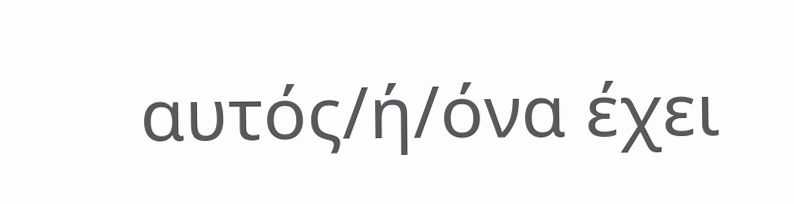αυτός/ή/όνα έχει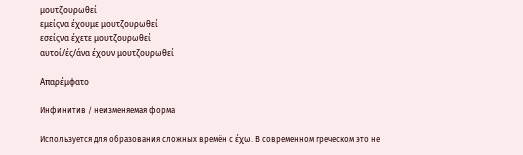μουτζουρωθεί
εμείςνα έχουμε μουτζουρωθεί
εσείςνα έχετε μουτζουρωθεί
αυτοί/ές/άνα έχουν μουτζουρωθεί

Απαρέμφατο

Инфинитив / неизменяемая форма

Используется для образования сложных времён с έχω. В современном греческом это не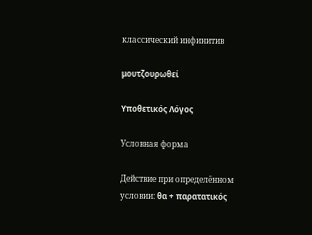классический инфинитив

μουτζουρωθεί

Υποθετικός Λόγος

Условная форма

Действие при определённом условии: θα + παρατατικός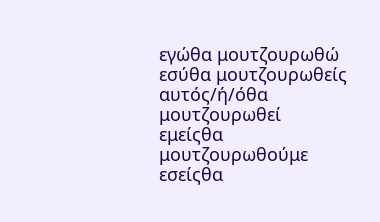εγώθα μουτζουρωθώ
εσύθα μουτζουρωθείς
αυτός/ή/όθα μουτζουρωθεί
εμείςθα μουτζουρωθούμε
εσείςθα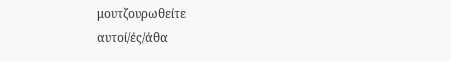μουτζουρωθείτε
αυτοί/ές/άθα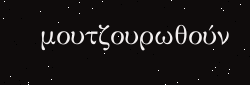μουτζουρωθούν